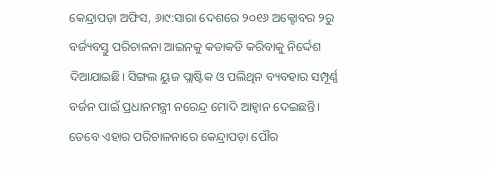କେନ୍ଦ୍ରାପଡ଼ା ଅଫିସ, ୬ା୯:ସାରା ଦେଶରେ ୨୦୧୬ ଅକ୍ଟୋବର ୨ରୁ ବର୍ଜ୍ୟବସ୍ତୁ ପରିଚାଳନା ଆଇନକୁ କଡାକଡି କରିବାକୁ ନିର୍ଦ୍ଦେଶ ଦିଆଯାଇଛି। ସିଙ୍ଗଲ ୟୁଜ ପ୍ଲାଷ୍ଟିକ ଓ ପଲିଥିନ ବ୍ୟବହାର ସମ୍ପୂର୍ଣ୍ଣ ବର୍ଜନ ପାଇଁ ପ୍ରଧାନମନ୍ତ୍ରୀ ନରେନ୍ଦ୍ର ମୋଦି ଆହ୍ବାନ ଦେଇଛନ୍ତି। ତେବେ ଏହାର ପରିଚାଳନାରେ କେନ୍ଦ୍ରାପଡ଼ା ପୌର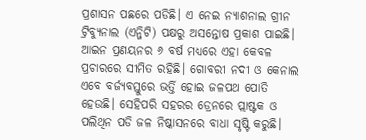ପ୍ରଶାସନ ପଛରେ ପଡିଛି। ଏ ନେଇ ନ୍ୟାଶନାଲ ଗ୍ରୀନ ଟ୍ରିବ୍ୟୁନାଲ (ଏନ୍ଜିଟି) ପକ୍ଷରୁ ଅସନ୍ତୋଷ ପ୍ରକାଶ ପାଇଛି। ଆଇନ ପ୍ରଣୟନର ୬ ବର୍ଷ ମଧ୍ୟରେ ଏହା କେବଳ ପ୍ରଚାରରେ ସୀମିତ ରହିଛି। ଗୋବରୀ ନଦୀ ଓ କେନାଲ ଏବେ ବର୍ଜ୍ୟବସ୍ତୁରେ ଭର୍ତ୍ତି ହୋଇ ଜଳପଥ ପୋତି ହେଉଛି। ସେହିପରି ସହରର ଡ୍ରେନରେ ପ୍ଲାଷ୍ଟକ ଓ ପଲିଥିନ ପଡି ଜଳ ନିଷ୍କାସନରେ ବାଧା ସୃଷ୍ଟି କରୁଛି।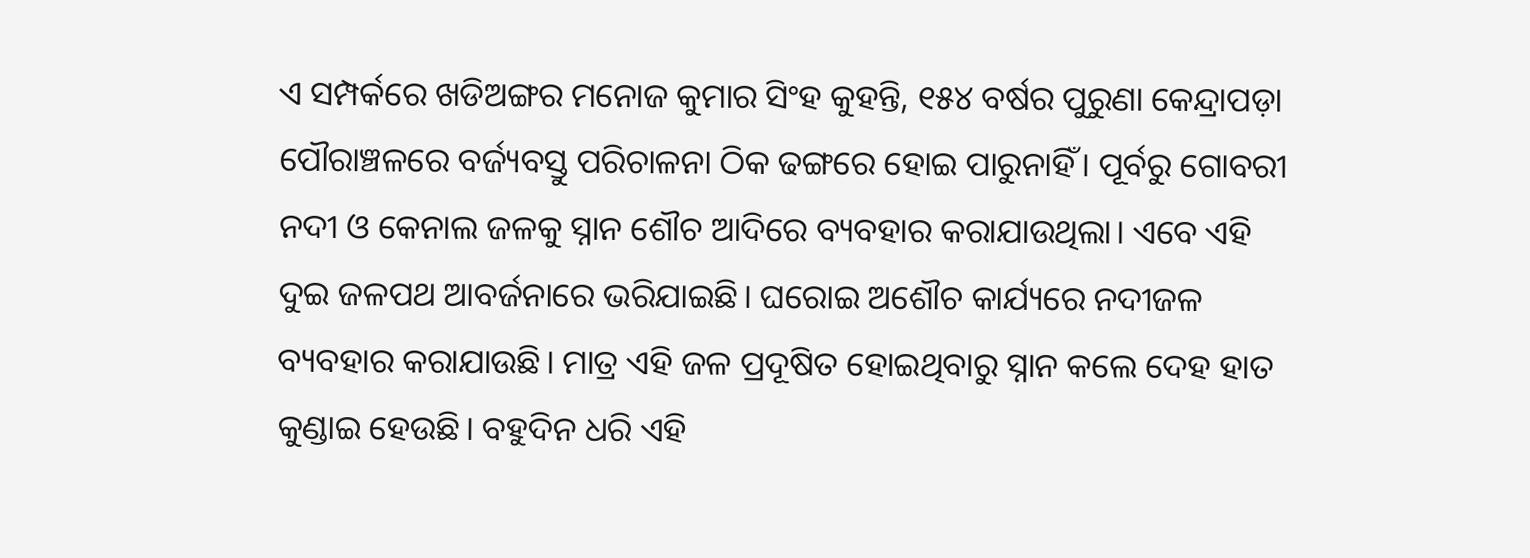ଏ ସମ୍ପର୍କରେ ଖଡିଅଙ୍ଗର ମନୋଜ କୁମାର ସିଂହ କୁହନ୍ତି, ୧୫୪ ବର୍ଷର ପୁରୁଣା କେନ୍ଦ୍ରାପଡ଼ା ପୌରାଞ୍ଚଳରେ ବର୍ଜ୍ୟବସ୍ତୁ ପରିଚାଳନା ଠିକ ଢଙ୍ଗରେ ହୋଇ ପାରୁନାହିଁ। ପୂର୍ବରୁ ଗୋବରୀ ନଦୀ ଓ କେନାଲ ଜଳକୁ ସ୍ନାନ ଶୌଚ ଆଦିରେ ବ୍ୟବହାର କରାଯାଉଥିଲା। ଏବେ ଏହି ଦୁଇ ଜଳପଥ ଆବର୍ଜନାରେ ଭରିଯାଇଛି। ଘରୋଇ ଅଶୌଚ କାର୍ଯ୍ୟରେ ନଦୀଜଳ ବ୍ୟବହାର କରାଯାଉଛି। ମାତ୍ର ଏହି ଜଳ ପ୍ରଦୂଷିତ ହୋଇଥିବାରୁ ସ୍ନାନ କଲେ ଦେହ ହାତ କୁଣ୍ଡାଇ ହେଉଛି। ବହୁଦିନ ଧରି ଏହି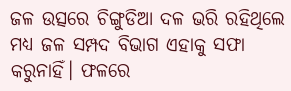ଜଳ ଉତ୍ସରେ ଚିଙ୍ଗୁଡିଆ ଦଳ ଭରି ରହିଥିଲେ ମଧ୍ୟ ଜଳ ସମ୍ପଦ ବିଭାଗ ଏହାକୁ ସଫା କରୁନାହିଁ। ଫଳରେ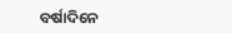ବର୍ଷାଦିନେ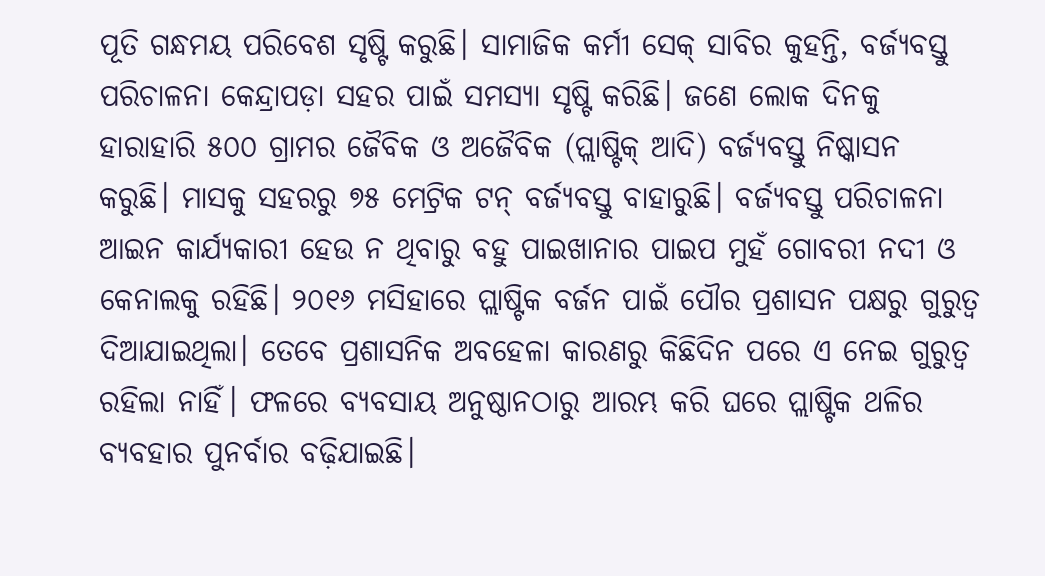ପୂତି ଗନ୍ଧମୟ ପରିବେଶ ସୃଷ୍ଟି କରୁଛି। ସାମାଜିକ କର୍ମୀ ସେକ୍ ସାବିର କୁହନ୍ତି, ବର୍ଜ୍ୟବସ୍ତୁ ପରିଚାଳନା କେନ୍ଦ୍ରାପଡ଼ା ସହର ପାଇଁ ସମସ୍ୟା ସୃଷ୍ଟି କରିଛି। ଜଣେ ଲୋକ ଦିନକୁ ହାରାହାରି ୫୦୦ ଗ୍ରାମର ଜୈବିକ ଓ ଅଜୈବିକ (ପ୍ଲାଷ୍ଟିକ୍ ଆଦି) ବର୍ଜ୍ୟବସ୍ତୁ ନିଷ୍କାସନ କରୁଛି। ମାସକୁ ସହରରୁ ୭୫ ମେଟ୍ରିକ ଟନ୍ ବର୍ଜ୍ୟବସ୍ତୁ ବାହାରୁଛି। ବର୍ଜ୍ୟବସ୍ତୁ ପରିଚାଳନା ଆଇନ କାର୍ଯ୍ୟକାରୀ ହେଉ ନ ଥିବାରୁ ବହୁ ପାଇଖାନାର ପାଇପ ମୁହଁ ଗୋବରୀ ନଦୀ ଓ କେନାଲକୁ ରହିଛି। ୨୦୧୬ ମସିହାରେ ପ୍ଲାଷ୍ଟିକ ବର୍ଜନ ପାଇଁ ପୌର ପ୍ରଶାସନ ପକ୍ଷରୁ ଗୁରୁତ୍ୱ ଦିଆଯାଇଥିଲା। ତେବେ ପ୍ରଶାସନିକ ଅବହେଳା କାରଣରୁ କିଛିଦିନ ପରେ ଏ ନେଇ ଗୁରୁତ୍ୱ ରହିଲା ନାହିଁ। ଫଳରେ ବ୍ୟବସାୟ ଅନୁଷ୍ଠାନଠାରୁ ଆରମ୍ଭ କରି ଘରେ ପ୍ଲାଷ୍ଟିକ ଥଳିର ବ୍ୟବହାର ପୁନର୍ବାର ବଢ଼ିଯାଇଛି।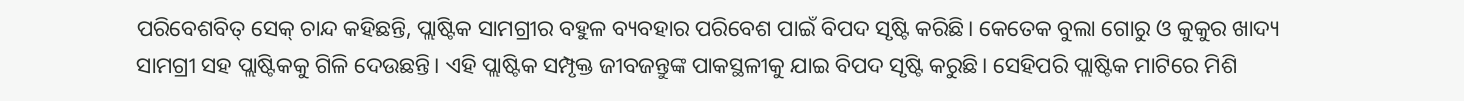ପରିବେଶବିତ୍ ସେକ୍ ଚାନ୍ଦ କହିଛନ୍ତି, ପ୍ଲାଷ୍ଟିକ ସାମଗ୍ରୀର ବହୁଳ ବ୍ୟବହାର ପରିବେଶ ପାଇଁ ବିପଦ ସୃଷ୍ଟି କରିଛି। କେତେକ ବୁଲା ଗୋରୁ ଓ କୁକୁର ଖାଦ୍ୟ ସାମଗ୍ରୀ ସହ ପ୍ଲାଷ୍ଟିକକୁ ଗିଳି ଦେଉଛନ୍ତି। ଏହି ପ୍ଲାଷ୍ଟିକ ସମ୍ପୃକ୍ତ ଜୀବଜନ୍ତୁଙ୍କ ପାକସ୍ଥଳୀକୁ ଯାଇ ବିପଦ ସୃଷ୍ଟି କରୁଛି। ସେହିପରି ପ୍ଲାଷ୍ଟିକ ମାଟିରେ ମିଶି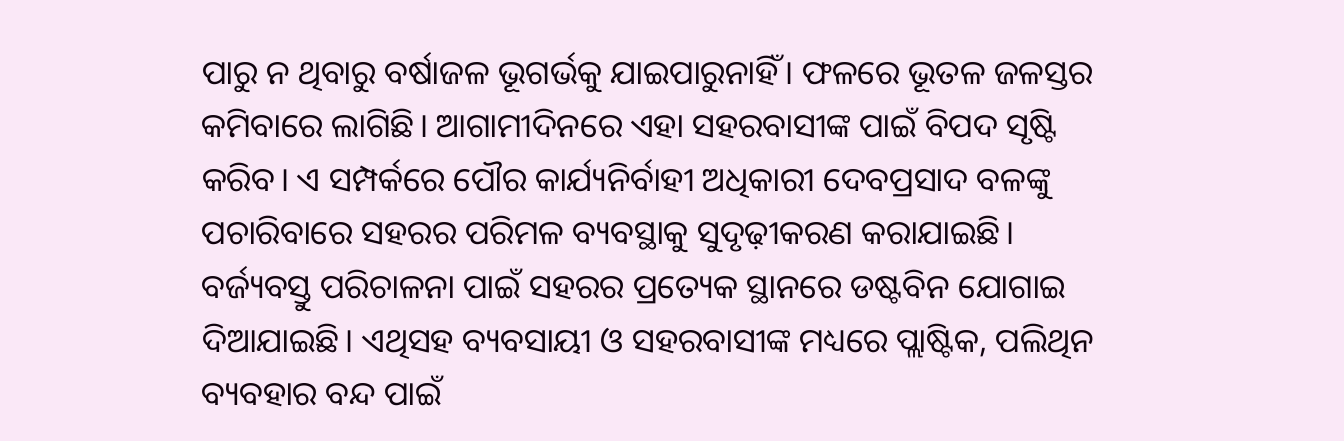ପାରୁ ନ ଥିବାରୁ ବର୍ଷାଜଳ ଭୂଗର୍ଭକୁ ଯାଇପାରୁନାହିଁ। ଫଳରେ ଭୂତଳ ଜଳସ୍ତର କମିବାରେ ଲାଗିଛି। ଆଗାମୀଦିନରେ ଏହା ସହରବାସୀଙ୍କ ପାଇଁ ବିପଦ ସୃଷ୍ଟି କରିବ। ଏ ସମ୍ପର୍କରେ ପୌର କାର୍ଯ୍ୟନିର୍ବାହୀ ଅଧିକାରୀ ଦେବପ୍ରସାଦ ବଳଙ୍କୁ ପଚାରିବାରେ ସହରର ପରିମଳ ବ୍ୟବସ୍ଥାକୁ ସୁଦୃଢ଼ୀକରଣ କରାଯାଇଛି। ବର୍ଜ୍ୟବସ୍ତୁ ପରିଚାଳନା ପାଇଁ ସହରର ପ୍ରତ୍ୟେକ ସ୍ଥାନରେ ଡଷ୍ଟବିନ ଯୋଗାଇ ଦିଆଯାଇଛି। ଏଥିସହ ବ୍ୟବସାୟୀ ଓ ସହରବାସୀଙ୍କ ମଧ୍ୟରେ ପ୍ଲାଷ୍ଟିକ, ପଲିଥିନ ବ୍ୟବହାର ବନ୍ଦ ପାଇଁ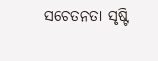ସଚେତନତା ସୃଷ୍ଟି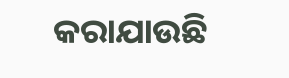କରାଯାଉଛି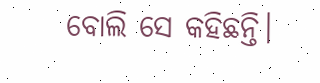ବୋଲି ସେ କହିଛନ୍ତି।